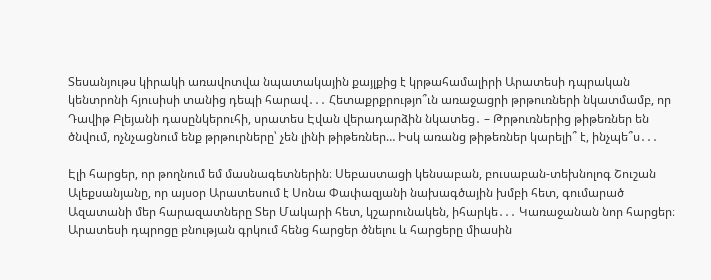Տեսանյութս կիրակի առավոտվա նպատակային քայլքից է կրթահամալիրի Արատեսի դպրական կենտրոնի հյուսիսի տանից դեպի հարավ․․․ Հետաքրքրությո՞ւն առաջացրի թրթուռների նկատմամբ, որ Դավիթ Բլեյանի դասընկերուհի, սրատես Էվան վերադարձին նկատեց․ – Թրթուռներից թիթեռներ են ծնվում, ոչնչացնում ենք թրթուրները՝ չեն լինի թիթեռներ… Իսկ առանց թիթեռներ կարելի՞ է, ինչպե՞ս․․․

Էլի հարցեր, որ թողնում եմ մասնագետներին։ Սեբաստացի կենսաբան, բուսաբան-տեխնոլոգ Շուշան Ալեքսանյանը, որ այսօր Արատեսում է Սոնա Փափազյանի նախագծային խմբի հետ, գումարած Ազատանի մեր հարազատները Տեր Մակարի հետ, կշարունակեն, իհարկե․․․ Կառաջանան նոր հարցեր։  Արատեսի դպրոցը բնության գրկում հենց հարցեր ծնելու և հարցերը միասին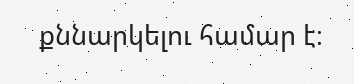քննարկելու համար է։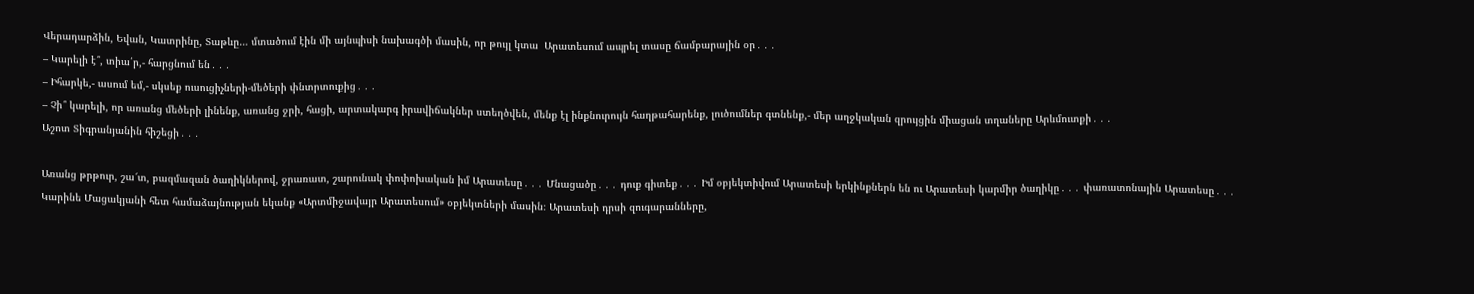Վերադարձին, Եվան, Կատրինը, Տաթևը… մտածում էին մի այնպիսի նախագծի մասին, որ թույլ կտա  Արատեսում ապրել տասը ճամբարային օր․․․
– Կարելի է՞, տիա՛ր,- հարցնում են․․․
– Իհարկե,- ասում եմ,- սկսեք ուսուցիչների-մեծերի փնտրտուքից․․․
– Չի՞ կարելի, որ առանց մեծերի լինենք, առանց ջրի, հացի, արտակարգ իրավիճակներ ստեղծվեն, մենք էլ ինքնուրույն հաղթահարենք, լուծումներ գտնենք,- մեր աղջկական զրույցին միացան տղաները Արևմուտքի․․․
Աշոտ Տիգրանյանին հիշեցի․․․

Առանց թրթուր, շա՜տ, բազմազան ծաղիկներով, ջրառատ, շարունակ փոփոխական իմ Արատեսը․․․ Մնացածը․․․ դուք գիտեք․․․ Իմ օբյեկտիվում Արատեսի երկինքներն են ու Արատեսի կարմիր ծաղիկը․․․ փառատոնային Արատեսը․․․ Կարինե Մացակյանի հետ համաձայնության եկանք «Արտմիջավայր Արատեսում» օբյեկտների մասին։ Արատեսի դրսի զուգարանները,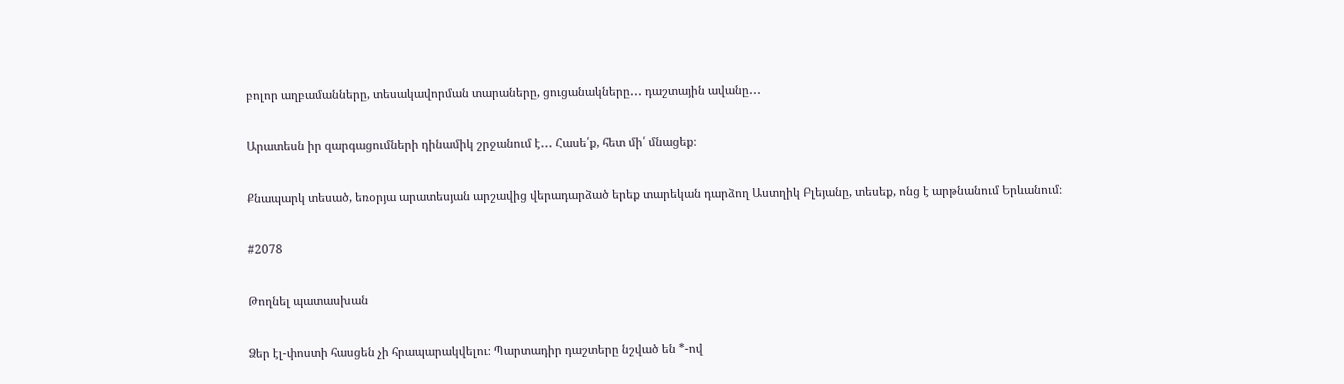բոլոր աղբամանները, տեսակավորման տարաները, ցուցանակները․․․ դաշտային ավանը․․․

Արատեսն իր զարգացումների դինամիկ շրջանում է․․․ Հասե՛ք, հետ մի՛ մնացեք։

Քնապարկ տեսած, եռօրյա արատեսյան արշավից վերադարձած երեք տարեկան դարձող Աստղիկ Բլեյանը, տեսեք, ոնց է արթնանում Երևանում։

#2078

Թողնել պատասխան

Ձեր էլ-փոստի հասցեն չի հրապարակվելու։ Պարտադիր դաշտերը նշված են *-ով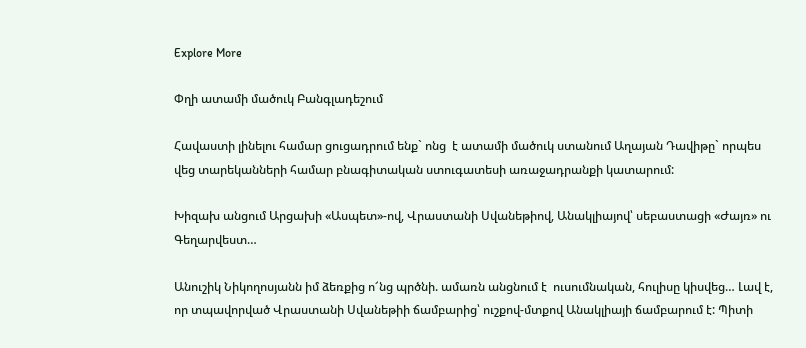Explore More

Փղի ատամի մածուկ Բանգլադեշում

Հավաստի լինելու համար ցուցադրում ենք` ոնց  է ատամի մածուկ ստանում Աղայան Դավիթը` որպես վեց տարեկանների համար բնագիտական ստուգատեսի առաջադրանքի կատարում:

Խիզախ անցում Արցախի «Ասպետ»-ով, Վրաստանի Սվանեթիով, Անակլիայով՝ սեբաստացի «Ժայռ» ու Գեղարվեստ…

Անուշիկ Նիկողոսյանն իմ ձեռքից ո՜նց պրծնի. ամառն անցնում է  ուսումնական, հուլիսը կիսվեց… Լավ է, որ տպավորված Վրաստանի Սվանեթիի ճամբարից՝ ուշքով-մտքով Անակլիայի ճամբարում է: Պիտի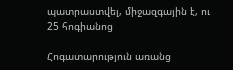պատրաստվել, միջազգային է, ու 25 հոգիանոց

Հոգատարություն առանց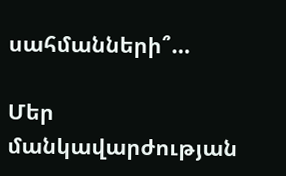սահմանների՞…

Մեր մանկավարժության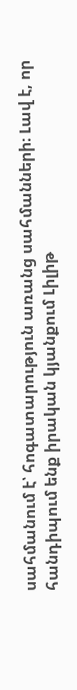սահմանում է՝ հոգատարություն առանց սահմանների։ Լավ է, որ հանդիպում ենք իրական կյանքում Լիլիթ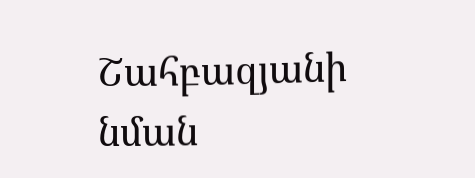Շահբազյանի նման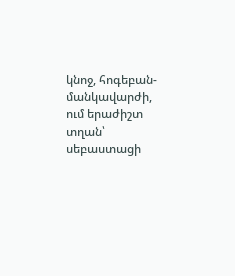կնոջ, հոգեբան-մանկավարժի, ում երաժիշտ տղան՝ սեբաստացի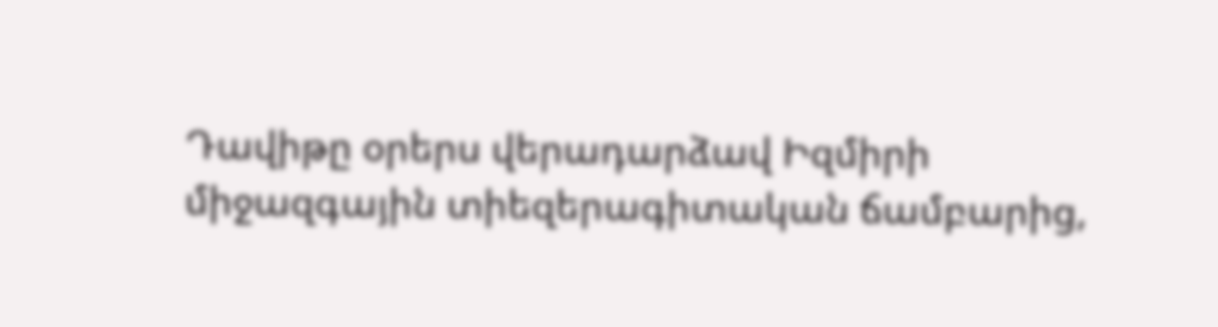Դավիթը օրերս վերադարձավ Իզմիրի միջազգային տիեզերագիտական ճամբարից,